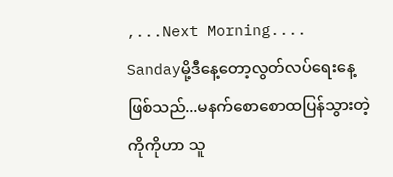,...Next Morning....
Sandayမို့ဒီနေ့တော့လွတ်လပ်ရေးနေ့ဖြစ်သည်...မနက်စောစောထပြန်သွားတဲ့ကိုကိုဟာ သူ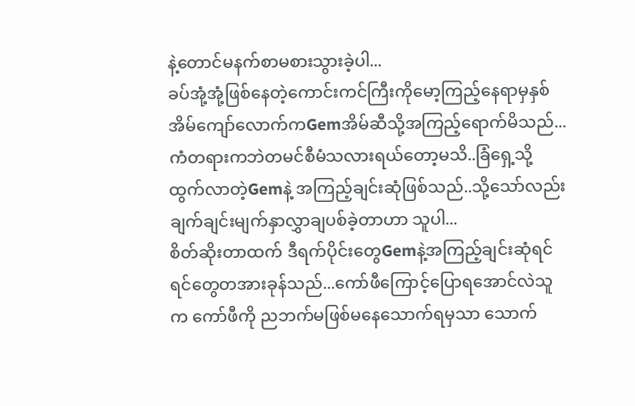နဲ့တောင်မနက်စာမစားသွားခဲ့ပါ...
ခပ်အုံ့အုံ့ဖြစ်နေတဲ့ကောင်းကင်ကြီးကိုမော့ကြည့်နေရာမှနှစ်အိမ်ကျော်လောက်ကGemအိမ်ဆီသို့အကြည့်ရောက်မိသည်...
ကံတရားကဘဲတမင်စီမံသလားရယ်တော့မသိ..ခြံရှေ့သို့ထွက်လာတဲ့Gemနဲ့ အကြည့်ချင်းဆုံဖြစ်သည်..သို့သော်လည်း ချက်ချင်းမျက်နှာလွှာချပစ်ခဲ့တာဟာ သူပါ...
စိတ်ဆိုးတာထက် ဒီရက်ပိုင်းတွေGemနဲ့အကြည့်ချင်းဆုံရင် ရင်တွေတအားခုန်သည်...ကော်ဖီကြောင့်ပြောရအောင်လဲသူက ကော်ဖီကို ညဘက်မဖြစ်မနေသောက်ရမှသာ သောက်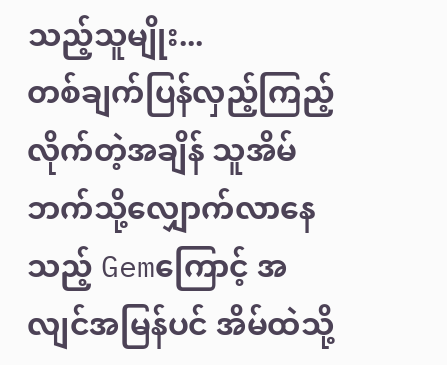သည့်သူမျိုး...
တစ်ချက်ပြန်လှည့်ကြည့်လိုက်တဲ့အချိန် သူအိမ်ဘက်သို့လျှောက်လာနေသည့် Gemကြောင့် အလျင်အမြန်ပင် အိမ်ထဲသို့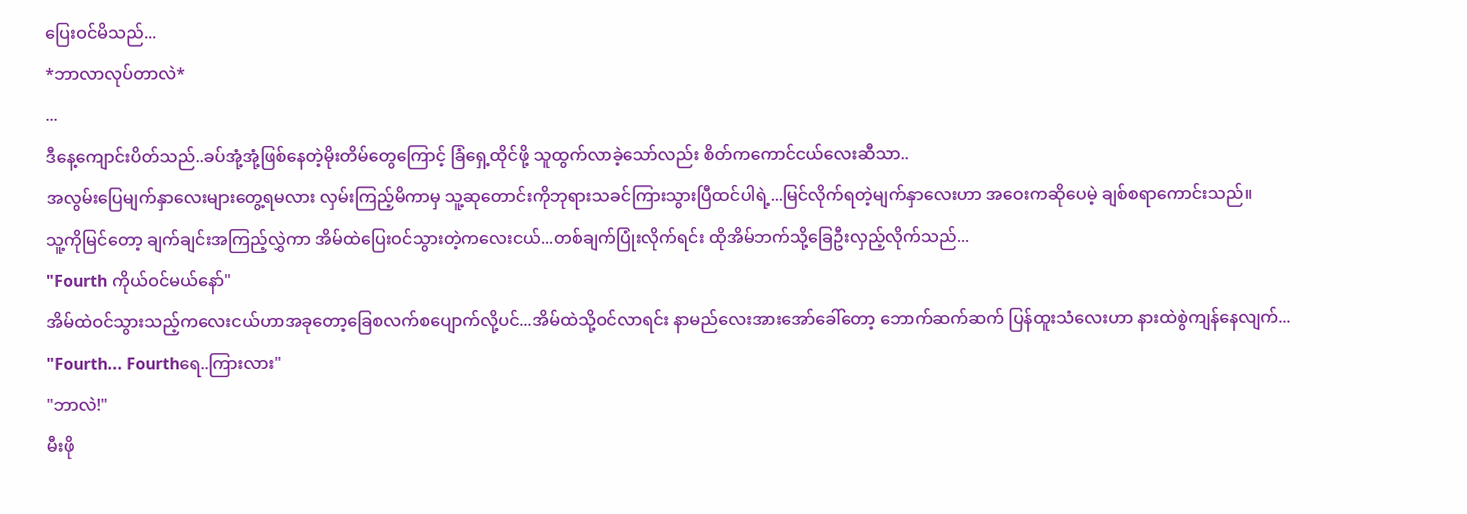ပြေးဝင်မိသည်...
*ဘာလာလုပ်တာလဲ*
...
ဒီနေ့ကျောင်းပိတ်သည်..ခပ်အုံ့အုံ့ဖြစ်နေတဲ့မိုးတိမ်တွေကြောင့် ခြံရှေ့ထိုင်ဖို့ သူထွက်လာခဲ့သော်လည်း စိတ်ကကောင်ငယ်လေးဆီသာ..
အလွမ်းပြေမျက်နှာလေးများတွေ့ရမလား လှမ်းကြည့်မိကာမှ သူ့ဆုတောင်းကိုဘုရားသခင်ကြားသွားပြီထင်ပါရဲ့...မြင်လိုက်ရတဲ့မျက်နှာလေးဟာ အဝေးကဆိုပေမဲ့ ချစ်စရာကောင်းသည်။
သူ့ကိုမြင်တော့ ချက်ချင်းအကြည့်လွှဲကာ အိမ်ထဲပြေးဝင်သွားတဲ့ကလေးငယ်...တစ်ချက်ပြုံးလိုက်ရင်း ထိုအိမ်ဘက်သို့ခြေဦးလှည့်လိုက်သည်...
"Fourth ကိုယ်ဝင်မယ်နော်"
အိမ်ထဲဝင်သွားသည့်ကလေးငယ်ဟာအခုတော့ခြေစလက်စပျောက်လို့ပင်...အိမ်ထဲသို့ဝင်လာရင်း နာမည်လေးအားအော်ခေါ်တော့ ဘောက်ဆက်ဆက် ပြန်ထူးသံလေးဟာ နားထဲစွဲကျန်နေလျက်...
"Fourth... Fourthရေ..ကြားလား"
"ဘာလဲ!"
မီးဖို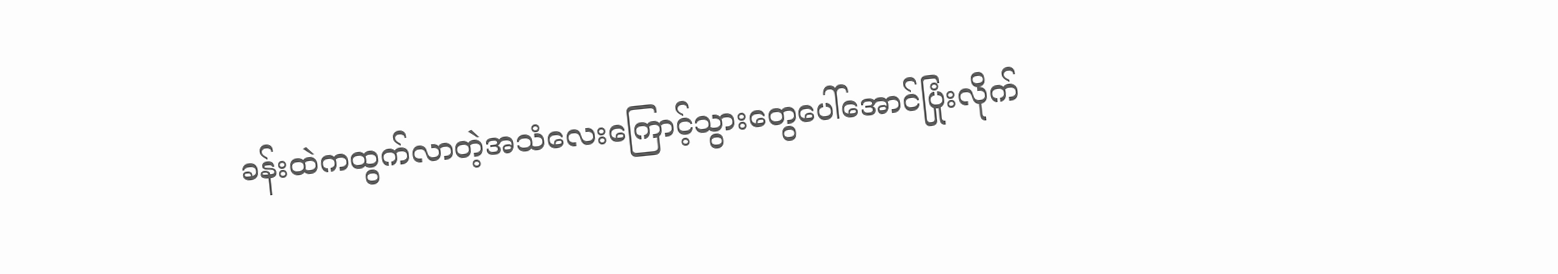ခန်းထဲကထွက်လာတဲ့အသံလေးကြောင့်သွားတွေပေါ်အောင်ပြုံးလိုက်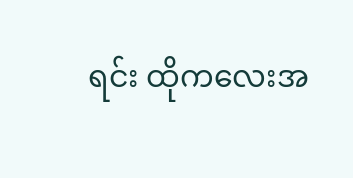ရင်း ထိုကလေးအ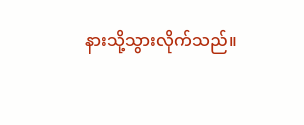နားသို့သွားလိုက်သည်။